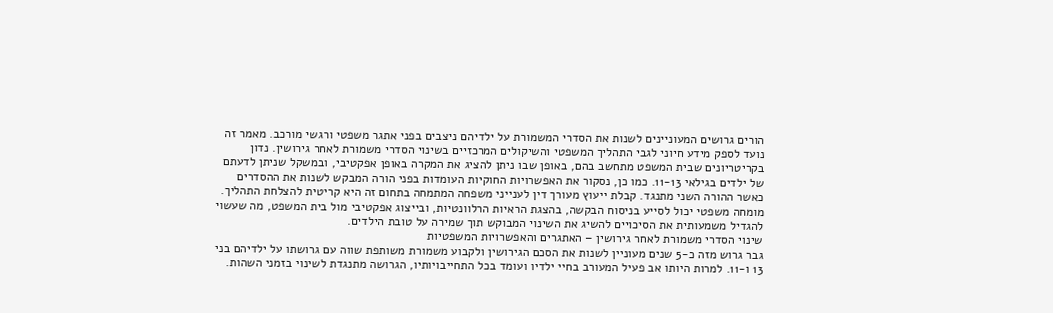הורים גרושים המעוניינים לשנות את הסדרי המשמורת על ילדיהם ניצבים בפני אתגר משפטי ורגשי מורכב. מאמר זה נועד לספק מידע חיוני לגבי התהליך המשפטי והשיקולים המרכזיים בשינוי הסדרי משמורת לאחר גירושין. נדון בקריטריונים שבית המשפט מתחשב בהם, באופן שבו ניתן להציג את המקרה באופן אפקטיבי, ובמשקל שניתן לדעתם של ילדים בגילאי 11-13. כמו כן, נסקור את האפשרויות החוקיות העומדות בפני הורה המבקש לשנות את ההסדרים כאשר ההורה השני מתנגד. קבלת ייעוץ מעורך דין לענייני משפחה המתמחה בתחום זה היא קריטית להצלחת התהליך. מומחה משפטי יכול לסייע בניסוח הבקשה, בהצגת הראיות הרלוונטיות, ובייצוג אפקטיבי מול בית המשפט, מה שעשוי להגדיל משמעותית את הסיכויים להשיג את השינוי המבוקש תוך שמירה על טובת הילדים.
שינוי הסדרי משמורת לאחר גירושין – האתגרים והאפשרויות המשפטיות
גבר גרוש מזה כ-5 שנים מעוניין לשנות את הסכם הגירושין ולקבוע משמורת משותפת שווה עם גרושתו על ילדיהם בני 13 ו-11. למרות היותו אב פעיל המעורב בחיי ילדיו ועומד בכל התחייבויותיו, הגרושה מתנגדת לשינוי בזמני השהות.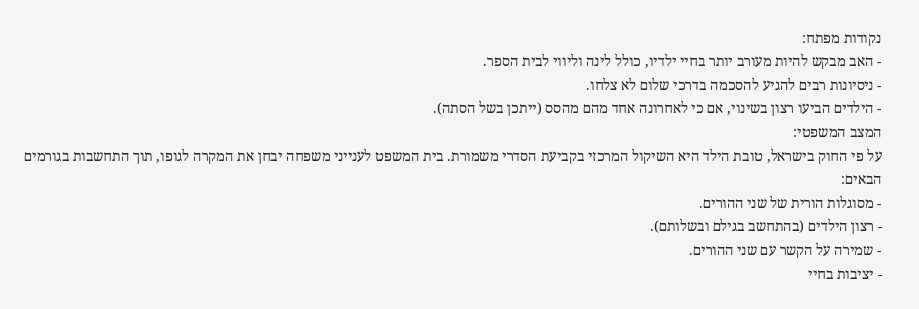נקודות מפתח:
- האב מבקש להיות מעורב יותר בחיי ילדיו, כולל לינה וליווי לבית הספר.
- ניסיונות רבים להגיע להסכמה בדרכי שלום לא צלחו.
- הילדים הביעו רצון בשינוי, אם כי לאחרונה אחד מהם מהסס (ייתכן בשל הסתה).
המצב המשפטי:
על פי החוק בישראל, טובת הילד היא השיקול המרכזי בקביעת הסדרי משמורת. בית המשפט לענייני משפחה יבחן את המקרה לגופו, תוך התחשבות בגורמים הבאים:
- מסוגלות הורית של שני ההורים.
- רצון הילדים (בהתחשב בגילם ובשלותם).
- שמירה על הקשר עם שני ההורים.
- יציבות בחיי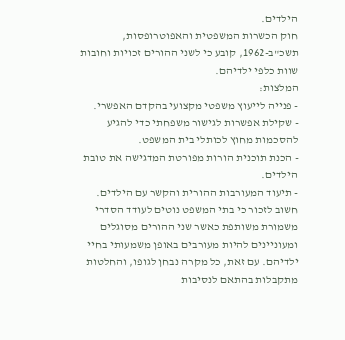הילדים.
חוק הכשרות המשפטית והאפוטרופסות, תשכ"ב-1962, קובע כי לשני ההורים זכויות וחובות שוות כלפי ילדיהם.
המלצות:
- פנייה לייעוץ משפטי מקצועי בהקדם האפשרי.
- שקילת אפשרות לגישור משפחתי כדי להגיע להסכמות מחוץ לכותלי בית המשפט.
- הכנת תוכנית הורות מפורטת המדגישה את טובת הילדים.
- תיעוד המעורבות ההורית והקשר עם הילדים.
חשוב לזכור כי בתי המשפט נוטים לעודד הסדרי משמורת משותפת כאשר שני ההורים מסוגלים ומעוניינים להיות מעורבים באופן משמעותי בחיי ילדיהם. עם זאת, כל מקרה נבחן לגופו, והחלטות מתקבלות בהתאם לנסיבות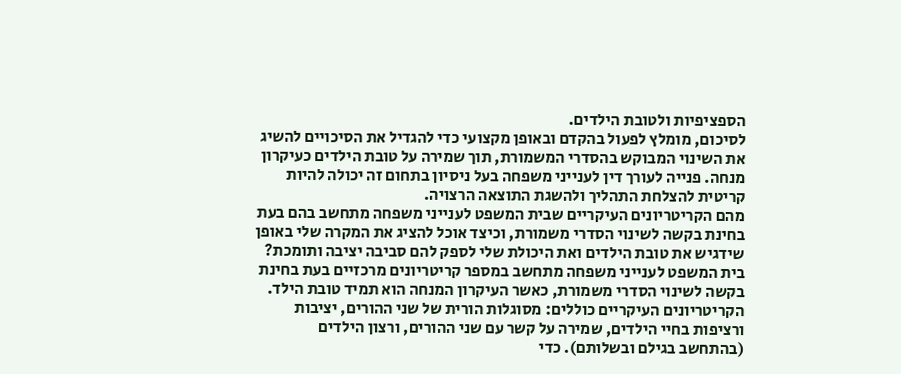הספציפיות ולטובת הילדים.
לסיכום, מומלץ לפעול בהקדם ובאופן מקצועי כדי להגדיל את הסיכויים להשיג את השינוי המבוקש בהסדרי המשמורת, תוך שמירה על טובת הילדים כעיקרון מנחה. פנייה לעורך דין לענייני משפחה בעל ניסיון בתחום זה יכולה להיות קריטית להצלחת התהליך ולהשגת התוצאה הרצויה.
מהם הקריטריונים העיקריים שבית המשפט לענייני משפחה מתחשב בהם בעת בחינת בקשה לשינוי הסדרי משמורת, וכיצד אוכל להציג את המקרה שלי באופן שידגיש את טובת הילדים ואת היכולת שלי לספק להם סביבה יציבה ותומכת?
בית המשפט לענייני משפחה מתחשב במספר קריטריונים מרכזיים בעת בחינת בקשה לשינוי הסדרי משמורת, כאשר העיקרון המנחה הוא תמיד טובת הילד. הקריטריונים העיקריים כוללים: מסוגלות הורית של שני ההורים, יציבות ורציפות בחיי הילדים, שמירה על קשר עם שני ההורים, ורצון הילדים (בהתחשב בגילם ובשלותם). כדי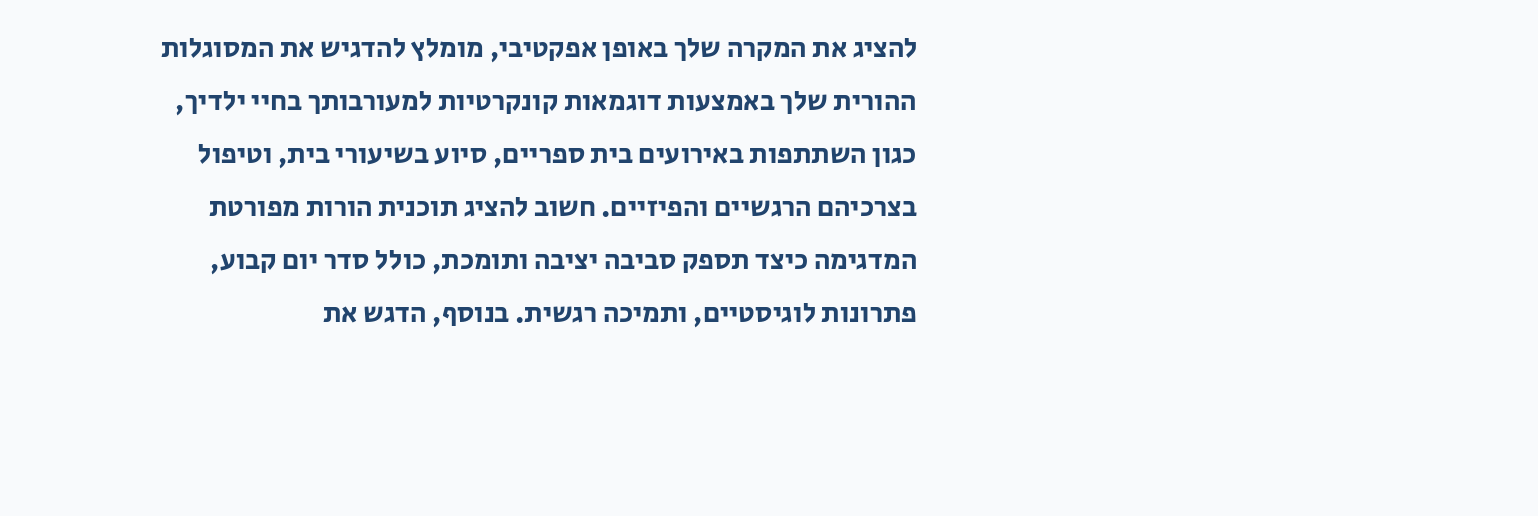להציג את המקרה שלך באופן אפקטיבי, מומלץ להדגיש את המסוגלות ההורית שלך באמצעות דוגמאות קונקרטיות למעורבותך בחיי ילדיך, כגון השתתפות באירועים בית ספריים, סיוע בשיעורי בית, וטיפול בצרכיהם הרגשיים והפיזיים. חשוב להציג תוכנית הורות מפורטת המדגימה כיצד תספק סביבה יציבה ותומכת, כולל סדר יום קבוע, פתרונות לוגיסטיים, ותמיכה רגשית. בנוסף, הדגש את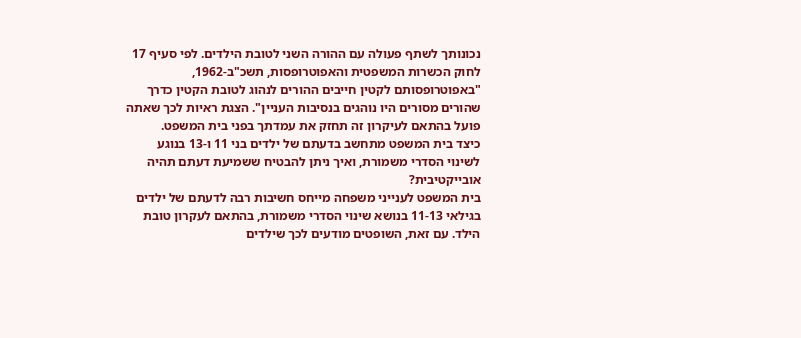נכונותך לשתף פעולה עם ההורה השני לטובת הילדים. לפי סעיף 17 לחוק הכשרות המשפטית והאפוטרופסות, תשכ"ב-1962, "באפוטרופסותם לקטין חייבים ההורים לנהוג לטובת הקטין כדרך שהורים מסורים היו נוהגים בנסיבות העניין". הצגת ראיות לכך שאתה פועל בהתאם לעיקרון זה תחזק את עמדתך בפני בית המשפט.
כיצד בית המשפט מתחשב בדעתם של ילדים בני 11 ו-13 בנוגע לשינוי הסדרי משמורת, ואיך ניתן להבטיח ששמיעת דעתם תהיה אובייקטיבית?
בית המשפט לענייני משפחה מייחס חשיבות רבה לדעתם של ילדים בגילאי 11-13 בנושא שינוי הסדרי משמורת, בהתאם לעקרון טובת הילד. עם זאת, השופטים מודעים לכך שילדים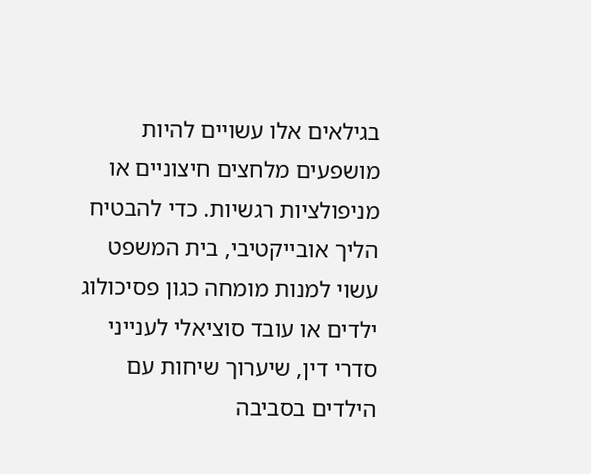בגילאים אלו עשויים להיות מושפעים מלחצים חיצוניים או מניפולציות רגשיות. כדי להבטיח הליך אובייקטיבי, בית המשפט עשוי למנות מומחה כגון פסיכולוג ילדים או עובד סוציאלי לענייני סדרי דין, שיערוך שיחות עם הילדים בסביבה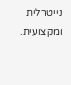נייטרלית ומקצועית.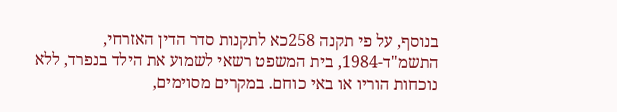בנוסף, על פי תקנה 258כא לתקנות סדר הדין האזרחי, התשמ"ד-1984, בית המשפט רשאי לשמוע את הילד בנפרד, ללא נוכחות הוריו או באי כוחם. במקרים מסוימים,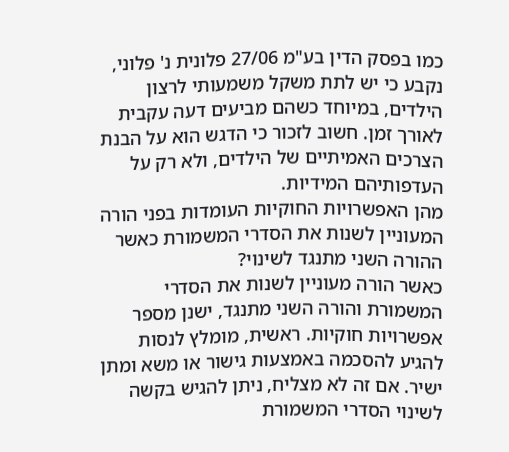כמו בפסק הדין בע"מ 27/06 פלונית נ' פלוני, נקבע כי יש לתת משקל משמעותי לרצון הילדים, במיוחד כשהם מביעים דעה עקבית לאורך זמן. חשוב לזכור כי הדגש הוא על הבנת הצרכים האמיתיים של הילדים, ולא רק על העדפותיהם המידיות.
מהן האפשרויות החוקיות העומדות בפני הורה המעוניין לשנות את הסדרי המשמורת כאשר ההורה השני מתנגד לשינוי?
כאשר הורה מעוניין לשנות את הסדרי המשמורת והורה השני מתנגד, ישנן מספר אפשרויות חוקיות. ראשית, מומלץ לנסות להגיע להסכמה באמצעות גישור או משא ומתן ישיר. אם זה לא מצליח, ניתן להגיש בקשה לשינוי הסדרי המשמורת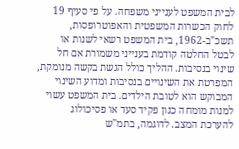לבית המשפט לענייני משפחה. על פי סעיף 19 לחוק הכשרות המשפטית והאפוטרופסות, תשכ"ב-1962, בית המשפט רשאי לשנות או לבטל החלטה קודמת בענייני משמורת אם חל שינוי בנסיבות. ההליך כולל הגשת בקשה מנומקת, המפרטת את השינויים בנסיבות ומדוע השינוי המבוקש הוא לטובת הילדים. בית המשפט עשוי למנות מומחה כגון פקיד סעד או פסיכולוג להערכת המצב. לדוגמה, בתמ"ש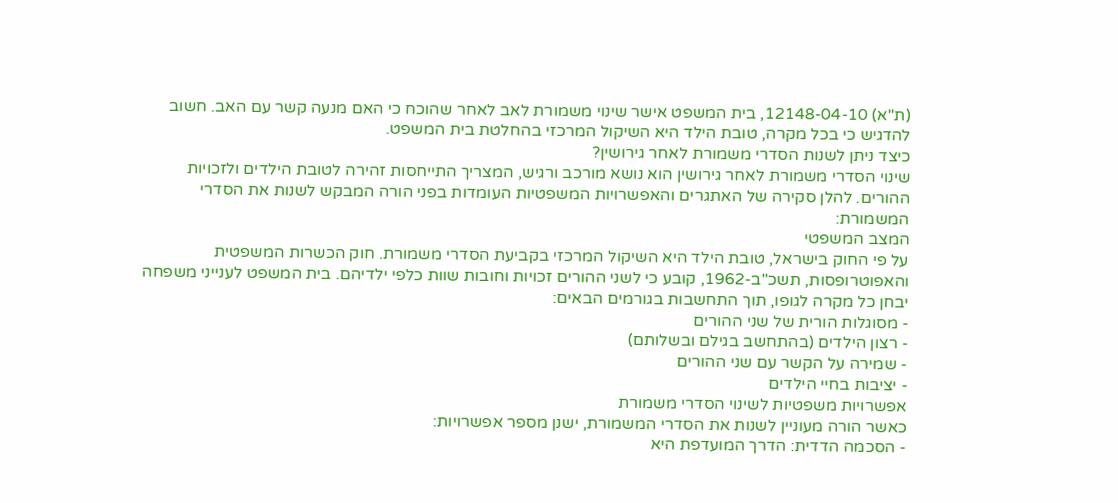(ת"א) 12148-04-10, בית המשפט אישר שינוי משמורת לאב לאחר שהוכח כי האם מנעה קשר עם האב. חשוב להדגיש כי בכל מקרה, טובת הילד היא השיקול המרכזי בהחלטת בית המשפט.
כיצד ניתן לשנות הסדרי משמורת לאחר גירושין?
שינוי הסדרי משמורת לאחר גירושין הוא נושא מורכב ורגיש, המצריך התייחסות זהירה לטובת הילדים ולזכויות ההורים. להלן סקירה של האתגרים והאפשרויות המשפטיות העומדות בפני הורה המבקש לשנות את הסדרי המשמורת:
המצב המשפטי
על פי החוק בישראל, טובת הילד היא השיקול המרכזי בקביעת הסדרי משמורת. חוק הכשרות המשפטית והאפוטרופסות, תשכ"ב-1962, קובע כי לשני ההורים זכויות וחובות שוות כלפי ילדיהם. בית המשפט לענייני משפחה יבחן כל מקרה לגופו, תוך התחשבות בגורמים הבאים:
- מסוגלות הורית של שני ההורים
- רצון הילדים (בהתחשב בגילם ובשלותם)
- שמירה על הקשר עם שני ההורים
- יציבות בחיי הילדים
אפשרויות משפטיות לשינוי הסדרי משמורת
כאשר הורה מעוניין לשנות את הסדרי המשמורת, ישנן מספר אפשרויות:
- הסכמה הדדית: הדרך המועדפת היא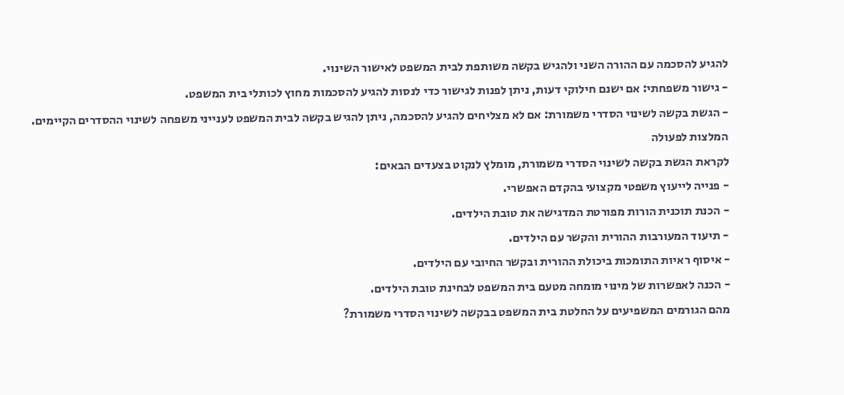להגיע להסכמה עם ההורה השני ולהגיש בקשה משותפת לבית המשפט לאישור השינוי.
- גישור משפחתי: אם ישנם חילוקי דעות, ניתן לפנות לגישור כדי לנסות להגיע להסכמות מחוץ לכותלי בית המשפט.
- הגשת בקשה לשינוי הסדרי משמורת: אם לא מצליחים להגיע להסכמה, ניתן להגיש בקשה לבית המשפט לענייני משפחה לשינוי ההסדרים הקיימים.
המלצות לפעולה
לקראת הגשת בקשה לשינוי הסדרי משמורת, מומלץ לנקוט בצעדים הבאים:
- פנייה לייעוץ משפטי מקצועי בהקדם האפשרי.
- הכנת תוכנית הורות מפורטת המדגישה את טובת הילדים.
- תיעוד המעורבות ההורית והקשר עם הילדים.
- איסוף ראיות התומכות ביכולת ההורית ובקשר החיובי עם הילדים.
- הכנה לאפשרות של מינוי מומחה מטעם בית המשפט לבחינת טובת הילדים.
מהם הגורמים המשפיעים על החלטת בית המשפט בבקשה לשינוי הסדרי משמורת?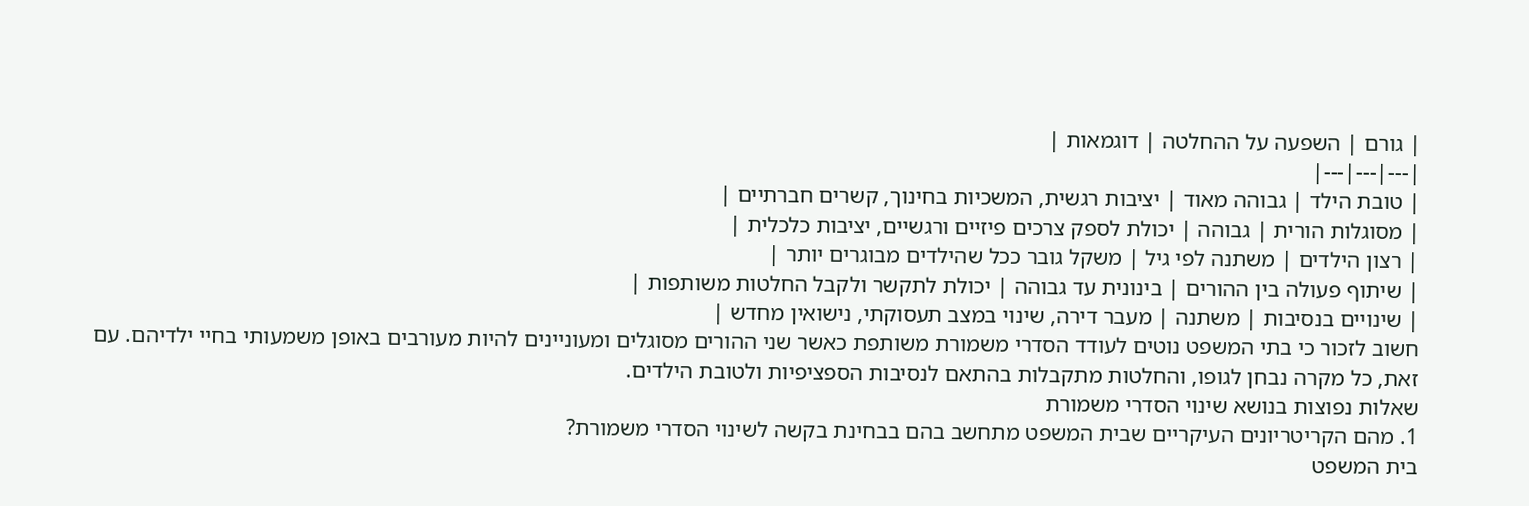| גורם | השפעה על ההחלטה | דוגמאות |
|---|---|---|
| טובת הילד | גבוהה מאוד | יציבות רגשית, המשכיות בחינוך, קשרים חברתיים |
| מסוגלות הורית | גבוהה | יכולת לספק צרכים פיזיים ורגשיים, יציבות כלכלית |
| רצון הילדים | משתנה לפי גיל | משקל גובר ככל שהילדים מבוגרים יותר |
| שיתוף פעולה בין ההורים | בינונית עד גבוהה | יכולת לתקשר ולקבל החלטות משותפות |
| שינויים בנסיבות | משתנה | מעבר דירה, שינוי במצב תעסוקתי, נישואין מחדש |
חשוב לזכור כי בתי המשפט נוטים לעודד הסדרי משמורת משותפת כאשר שני ההורים מסוגלים ומעוניינים להיות מעורבים באופן משמעותי בחיי ילדיהם. עם זאת, כל מקרה נבחן לגופו, והחלטות מתקבלות בהתאם לנסיבות הספציפיות ולטובת הילדים.
שאלות נפוצות בנושא שינוי הסדרי משמורת
1. מהם הקריטריונים העיקריים שבית המשפט מתחשב בהם בבחינת בקשה לשינוי הסדרי משמורת?
בית המשפט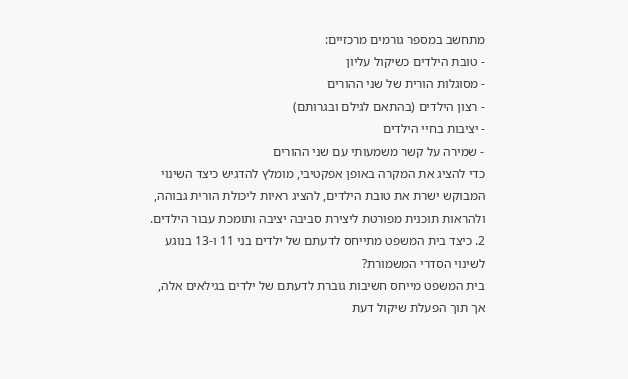מתחשב במספר גורמים מרכזיים:
- טובת הילדים כשיקול עליון
- מסוגלות הורית של שני ההורים
- רצון הילדים (בהתאם לגילם ובגרותם)
- יציבות בחיי הילדים
- שמירה על קשר משמעותי עם שני ההורים
כדי להציג את המקרה באופן אפקטיבי, מומלץ להדגיש כיצד השינוי המבוקש ישרת את טובת הילדים, להציג ראיות ליכולת הורית גבוהה, ולהראות תוכנית מפורטת ליצירת סביבה יציבה ותומכת עבור הילדים.
2. כיצד בית המשפט מתייחס לדעתם של ילדים בני 11 ו-13 בנוגע לשינוי הסדרי המשמורת?
בית המשפט מייחס חשיבות גוברת לדעתם של ילדים בגילאים אלה, אך תוך הפעלת שיקול דעת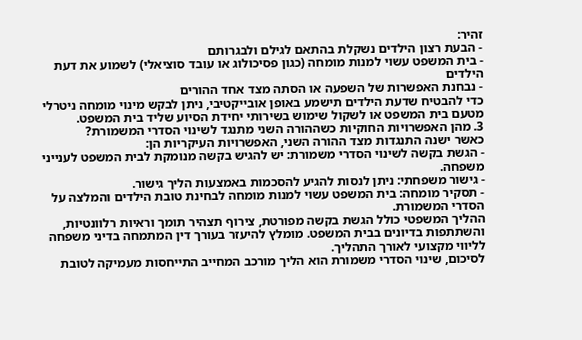זהיר:
- הבעת רצון הילדים נשקלת בהתאם לגילם ולבגרותם
- בית המשפט עשוי למנות מומחה (כגון פסיכולוג או עובד סוציאלי) לשמוע את דעת הילדים
- נבחנת האפשרות של השפעה או הסתה מצד אחד ההורים
כדי להבטיח שדעת הילדים תישמע באופן אובייקטיבי, ניתן לבקש מינוי מומחה ניטרלי מטעם בית המשפט או לשקול שימוש בשירותי יחידת הסיוע שליד בית המשפט.
3. מהן האפשרויות החוקיות כשההורה השני מתנגד לשינוי הסדרי המשמורת?
כאשר ישנה התנגדות מצד ההורה השני, האפשרויות העיקריות הן:
- הגשת בקשה לשינוי הסדרי משמורת: יש להגיש בקשה מנומקת לבית המשפט לענייני משפחה.
- גישור משפחתי: ניתן לנסות להגיע להסכמות באמצעות הליך גישור.
- תסקיר מומחה: בית המשפט עשוי למנות מומחה לבחינת טובת הילדים והמלצה על הסדרי המשמורת.
ההליך המשפטי כולל הגשת בקשה מפורטת, צירוף תצהיר תומך וראיות רלוונטיות, והשתתפות בדיונים בבית המשפט. מומלץ להיעזר בעורך דין המתמחה בדיני משפחה לליווי מקצועי לאורך התהליך.
לסיכום, שינוי הסדרי משמורת הוא הליך מורכב המחייב התייחסות מעמיקה לטובת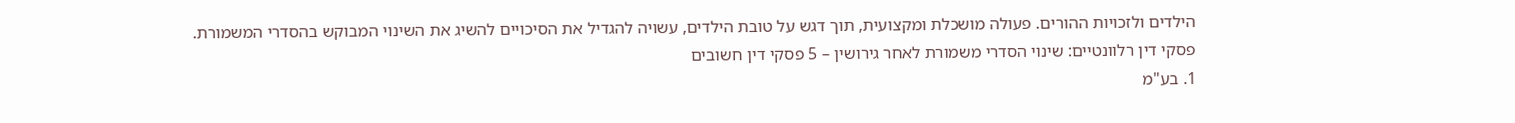הילדים ולזכויות ההורים. פעולה מושכלת ומקצועית, תוך דגש על טובת הילדים, עשויה להגדיל את הסיכויים להשיג את השינוי המבוקש בהסדרי המשמורת.
פסקי דין רלוונטיים: שינוי הסדרי משמורת לאחר גירושין – 5 פסקי דין חשובים
1. בע"מ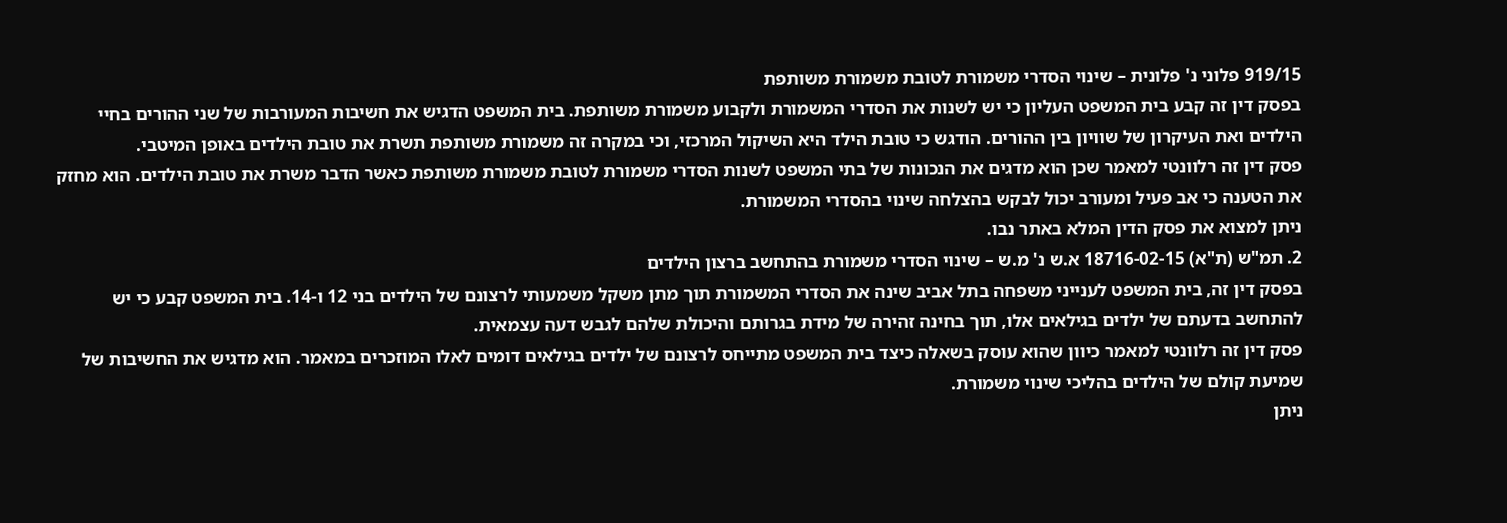919/15 פלוני נ' פלונית – שינוי הסדרי משמורת לטובת משמורת משותפת
בפסק דין זה קבע בית המשפט העליון כי יש לשנות את הסדרי המשמורת ולקבוע משמורת משותפת. בית המשפט הדגיש את חשיבות המעורבות של שני ההורים בחיי הילדים ואת העיקרון של שוויון בין ההורים. הודגש כי טובת הילד היא השיקול המרכזי, וכי במקרה זה משמורת משותפת תשרת את טובת הילדים באופן המיטבי.
פסק דין זה רלוונטי למאמר שכן הוא מדגים את הנכונות של בתי המשפט לשנות הסדרי משמורת לטובת משמורת משותפת כאשר הדבר משרת את טובת הילדים. הוא מחזק את הטענה כי אב פעיל ומעורב יכול לבקש בהצלחה שינוי בהסדרי המשמורת.
ניתן למצוא את פסק הדין המלא באתר נבו.
2. תמ"ש (ת"א) 18716-02-15 א.ש נ' מ.ש – שינוי הסדרי משמורת בהתחשב ברצון הילדים
בפסק דין זה, בית המשפט לענייני משפחה בתל אביב שינה את הסדרי המשמורת תוך מתן משקל משמעותי לרצונם של הילדים בני 12 ו-14. בית המשפט קבע כי יש להתחשב בדעתם של ילדים בגילאים אלו, תוך בחינה זהירה של מידת בגרותם והיכולת שלהם לגבש דעה עצמאית.
פסק דין זה רלוונטי למאמר כיוון שהוא עוסק בשאלה כיצד בית המשפט מתייחס לרצונם של ילדים בגילאים דומים לאלו המוזכרים במאמר. הוא מדגיש את החשיבות של שמיעת קולם של הילדים בהליכי שינוי משמורת.
ניתן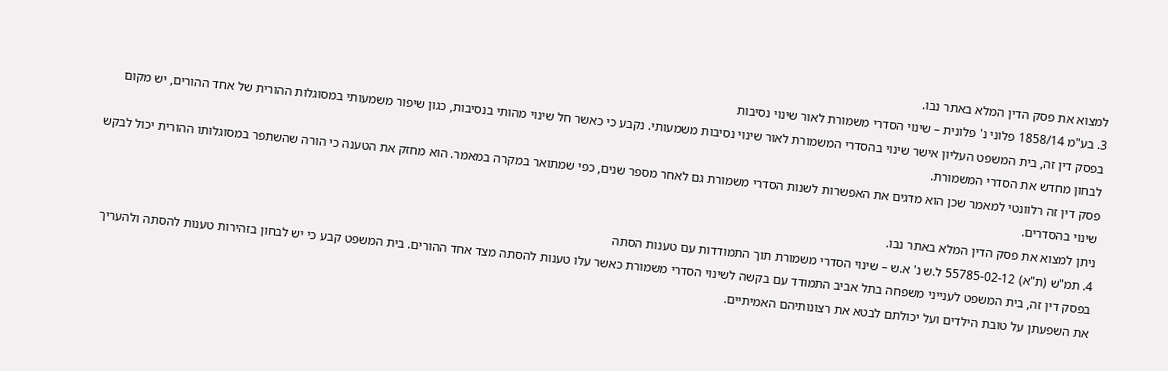למצוא את פסק הדין המלא באתר נבו.
3. בע"מ 1858/14 פלוני נ' פלונית – שינוי הסדרי משמורת לאור שינוי נסיבות
בפסק דין זה, בית המשפט העליון אישר שינוי בהסדרי המשמורת לאור שינוי נסיבות משמעותי. נקבע כי כאשר חל שינוי מהותי בנסיבות, כגון שיפור משמעותי במסוגלות ההורית של אחד ההורים, יש מקום לבחון מחדש את הסדרי המשמורת.
פסק דין זה רלוונטי למאמר שכן הוא מדגים את האפשרות לשנות הסדרי משמורת גם לאחר מספר שנים, כפי שמתואר במקרה במאמר. הוא מחזק את הטענה כי הורה שהשתפר במסוגלותו ההורית יכול לבקש שינוי בהסדרים.
ניתן למצוא את פסק הדין המלא באתר נבו.
4. תמ"ש (ת"א) 55785-02-12 ל.ש נ' א.ש – שינוי הסדרי משמורת תוך התמודדות עם טענות הסתה
בפסק דין זה, בית המשפט לענייני משפחה בתל אביב התמודד עם בקשה לשינוי הסדרי משמורת כאשר עלו טענות להסתה מצד אחד ההורים. בית המשפט קבע כי יש לבחון בזהירות טענות להסתה ולהעריך את השפעתן על טובת הילדים ועל יכולתם לבטא את רצונותיהם האמיתיים.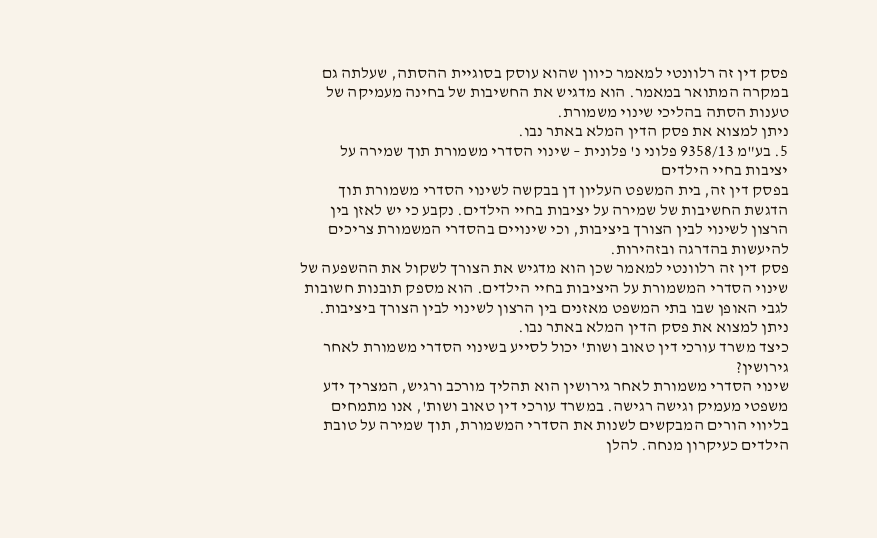פסק דין זה רלוונטי למאמר כיוון שהוא עוסק בסוגיית ההסתה, שעלתה גם במקרה המתואר במאמר. הוא מדגיש את החשיבות של בחינה מעמיקה של טענות הסתה בהליכי שינוי משמורת.
ניתן למצוא את פסק הדין המלא באתר נבו.
5. בע"מ 9358/13 פלוני נ' פלונית – שינוי הסדרי משמורת תוך שמירה על יציבות בחיי הילדים
בפסק דין זה, בית המשפט העליון דן בבקשה לשינוי הסדרי משמורת תוך הדגשת החשיבות של שמירה על יציבות בחיי הילדים. נקבע כי יש לאזן בין הרצון לשינוי לבין הצורך ביציבות, וכי שינויים בהסדרי המשמורת צריכים להיעשות בהדרגה ובזהירות.
פסק דין זה רלוונטי למאמר שכן הוא מדגיש את הצורך לשקול את ההשפעה של שינוי הסדרי המשמורת על היציבות בחיי הילדים. הוא מספק תובנות חשובות לגבי האופן שבו בתי המשפט מאזנים בין הרצון לשינוי לבין הצורך ביציבות.
ניתן למצוא את פסק הדין המלא באתר נבו.
כיצד משרד עורכי דין טאוב ושות' יכול לסייע בשינוי הסדרי משמורת לאחר גירושין?
שינוי הסדרי משמורת לאחר גירושין הוא תהליך מורכב ורגיש, המצריך ידע משפטי מעמיק וגישה רגישה. במשרד עורכי דין טאוב ושות', אנו מתמחים בליווי הורים המבקשים לשנות את הסדרי המשמורת, תוך שמירה על טובת הילדים כעיקרון מנחה. להלן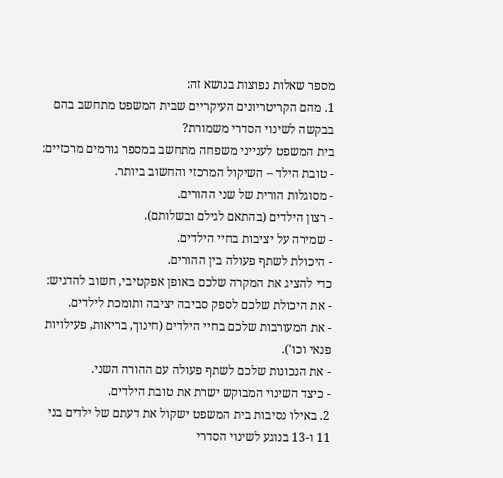מספר שאלות נפוצות בנושא זה:
1. מהם הקריטריונים העיקריים שבית המשפט מתחשב בהם בבקשה לשינוי הסדרי משמורת?
בית המשפט לענייני משפחה מתחשב במספר גורמים מרכזיים:
- טובת הילד – השיקול המרכזי והחשוב ביותר.
- מסוגלות הורית של שני ההורים.
- רצון הילדים (בהתאם לגילם ובשלותם).
- שמירה על יציבות בחיי הילדים.
- היכולת לשתף פעולה בין ההורים.
כדי להציג את המקרה שלכם באופן אפקטיבי, חשוב להדגיש:
- את היכולת שלכם לספק סביבה יציבה ותומכת לילדים.
- את המעורבות שלכם בחיי הילדים (חינוך, בריאות, פעילויות פנאי וכו').
- את הנכונות שלכם לשתף פעולה עם ההורה השני.
- כיצד השינוי המבוקש ישרת את טובת הילדים.
2. באילו נסיבות בית המשפט ישקול את דעתם של ילדים בני 11 ו-13 בנוגע לשינוי הסדרי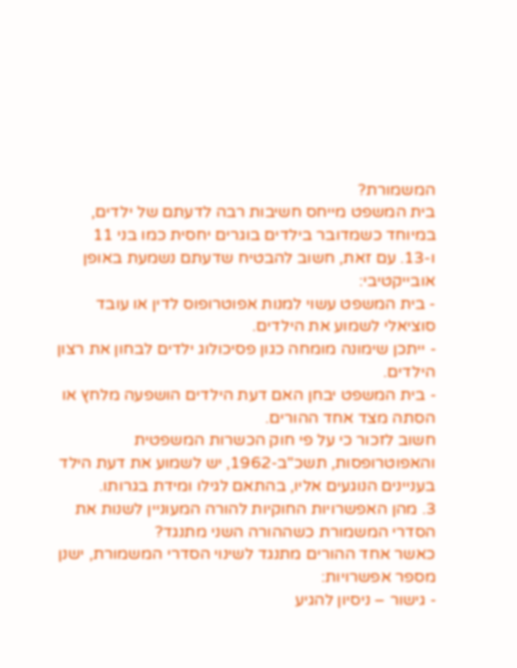המשמורת?
בית המשפט מייחס חשיבות רבה לדעתם של ילדים, במיוחד כשמדובר בילדים בוגרים יחסית כמו בני 11 ו-13. עם זאת, חשוב להבטיח שדעתם נשמעת באופן אובייקטיבי:
- בית המשפט עשוי למנות אפוטרופוס לדין או עובד סוציאלי לשמוע את הילדים.
- ייתכן שימונה מומחה כגון פסיכולוג ילדים לבחון את רצון הילדים.
- בית המשפט יבחן האם דעת הילדים הושפעה מלחץ או הסתה מצד אחד ההורים.
חשוב לזכור כי על פי חוק הכשרות המשפטית והאפוטרופסות, תשכ"ב-1962, יש לשמוע את דעת הילד בעניינים הנוגעים אליו, בהתאם לגילו ומידת בגרותו.
3. מהן האפשרויות החוקיות להורה המעוניין לשנות את הסדרי המשמורת כשההורה השני מתנגד?
כאשר אחד ההורים מתנגד לשינוי הסדרי המשמורת, ישנן מספר אפשרויות:
- גישור – ניסיון להגיע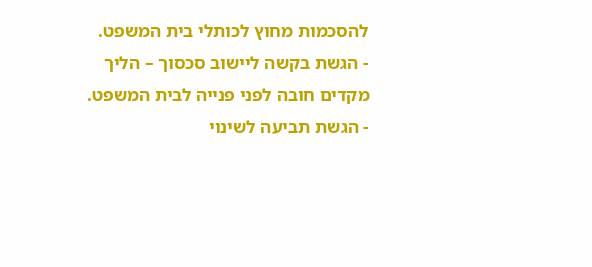להסכמות מחוץ לכותלי בית המשפט.
- הגשת בקשה ליישוב סכסוך – הליך מקדים חובה לפני פנייה לבית המשפט.
- הגשת תביעה לשינוי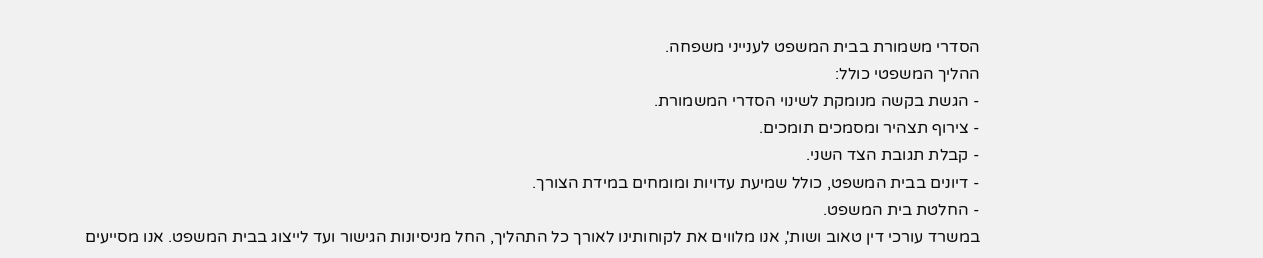הסדרי משמורת בבית המשפט לענייני משפחה.
ההליך המשפטי כולל:
- הגשת בקשה מנומקת לשינוי הסדרי המשמורת.
- צירוף תצהיר ומסמכים תומכים.
- קבלת תגובת הצד השני.
- דיונים בבית המשפט, כולל שמיעת עדויות ומומחים במידת הצורך.
- החלטת בית המשפט.
במשרד עורכי דין טאוב ושות', אנו מלווים את לקוחותינו לאורך כל התהליך, החל מניסיונות הגישור ועד לייצוג בבית המשפט. אנו מסייעים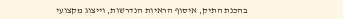בהכנת התיק, איסוף הראיות הנדרשות, וייצוג מקצועי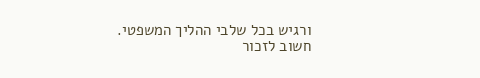ורגיש בכל שלבי ההליך המשפטי.
חשוב לזכור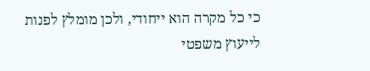כי כל מקרה הוא ייחודי, ולכן מומלץ לפנות לייעוץ משפטי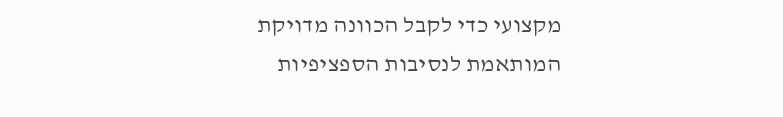מקצועי כדי לקבל הכוונה מדויקת המותאמת לנסיבות הספציפיות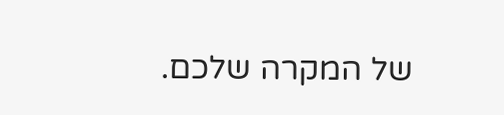של המקרה שלכם.